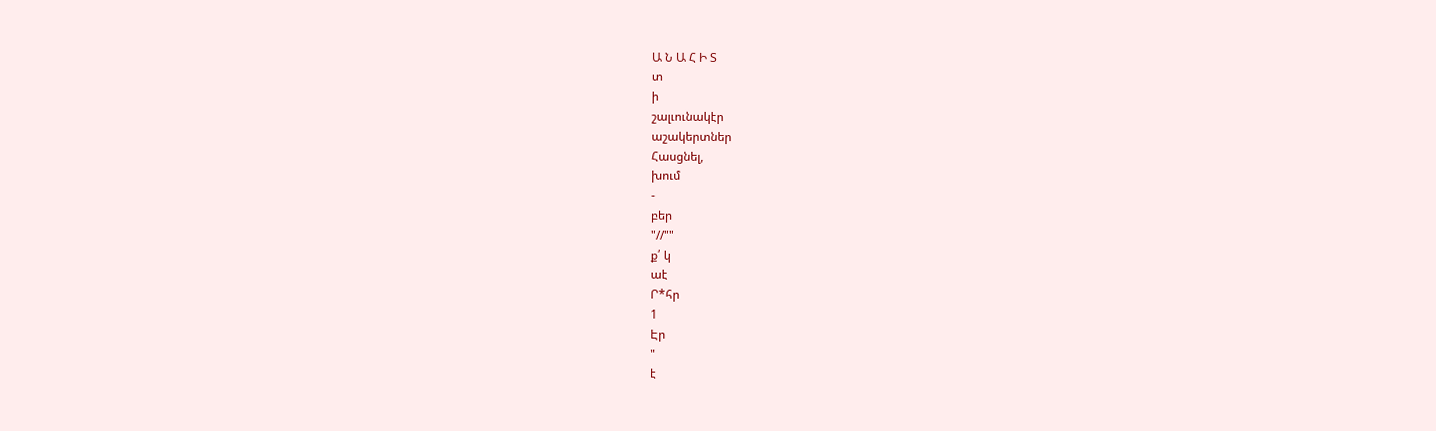Ա Ն Ա Հ Ի Տ
տ
ի
շալւունակէր
աշակերտներ
Հասցնել,
խում
-
բեր
"//""
ք՛ կ
աէ
Ր*հր
1
Էր
"
է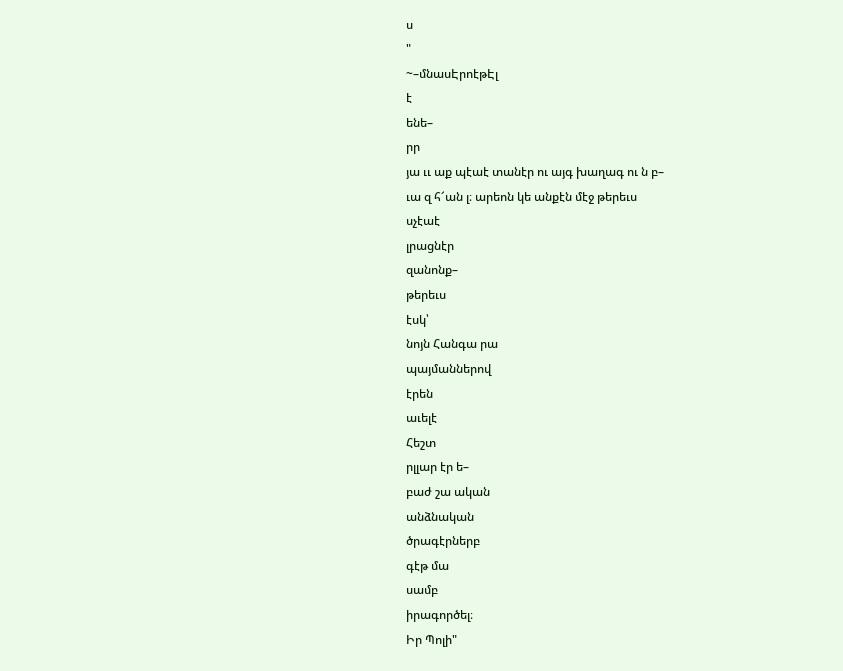ս
"
~–մնասԷրոէթԷլ
է
ենե–
րր
յա ււ աք պէաէ տանէր ու այգ խաղագ ու ն բ–
ւա զ հ՜ան լ։ արեոն կե անքէն մէջ թերեւս
սչէաէ
լրացնէր
զանոնք–
թերեւս
էսկ՝
նոյն Հանգա րա
պայմաններով
էրեն
աւելէ
Հեշտ
րլլար էր ե–
բաժ շա ական
անձնական
ծրագէրներբ
գէթ մա
սամբ
իրագործել։
Իր Պոլի"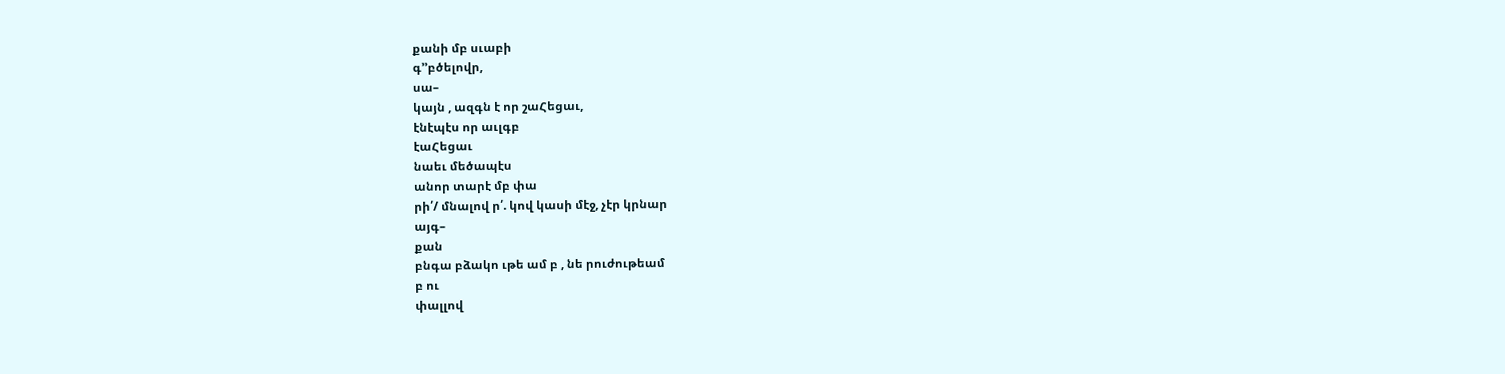քանի մբ սւաբի
գ՚՚բծելովր,
սա–
կայն , ազգն է որ շաՀեցաւ,
էնէպէս որ աւլգբ
էաՀեցաւ
նաեւ մեծապէս
անոր տարէ մբ փա
րի՛/ մնալով ր՛. կով կասի մէջ, չէր կրնար
այգ–
քան
բնգա բձակո ւթե ամ բ , նե րուժութեամ
բ ու
փալլով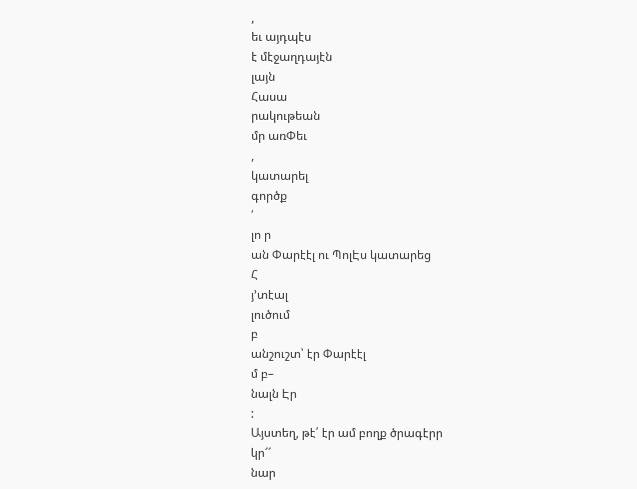,
եւ այդպէս
է մէջաղդայէն
լայն
Հասա
րակութեան
մր առՓեւ
,
կատարել
գործք
՛
լո ր
ան Փարէէլ ու ՊոլԷս կատարեց
Հ
յ՚տէալ
լուծում
բ
անշուշտ՝ էր Փարէէլ
մ բ–
նալն Էր
:
Այստեղ, թէ՛ էր ամ բողք ծրագէրր
կր՜՜
նար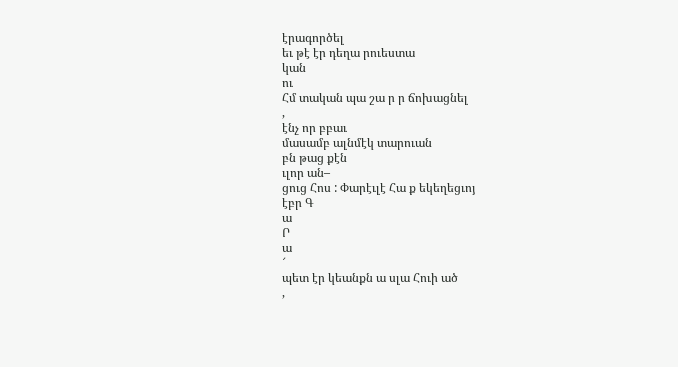էրագործել
եւ թէ էր դեղա րուեստա
կան
ու
Հմ տական պա շա ր ր ճոխացնել
,
էնչ որ բբաւ
մասամբ ալնմէկ տարուան
բն թաց քէն
ւլոր ան–
ցուց Հոս : Փարէւլէ Հա ք եկեղեցւոյ
էբր Գ
ա
Ր
ա
՜
պետ էր կեանքն ա սլա Հուի ած
,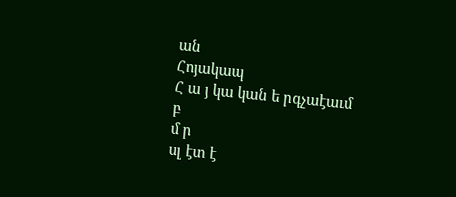ան
Հոյակապ
Հ ա յ կա կան ե րգչաէաւմ
բ
մ ր
սլ էտ է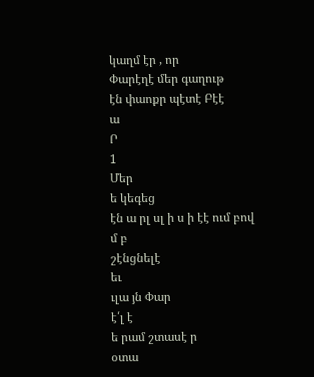կաղմ էր , որ
Փարէղէ մեր գաղութ
էն փաոքր պէտէ Բէէ
ա
Ր
1
Մեր
ե կեգեց
էն ա րլ սլ ի ս ի էէ ում բով
մ բ
շէնցնելէ
եւ
ւլա յն Փար
է՛լ է
ե րամ շտասէ ր
օտա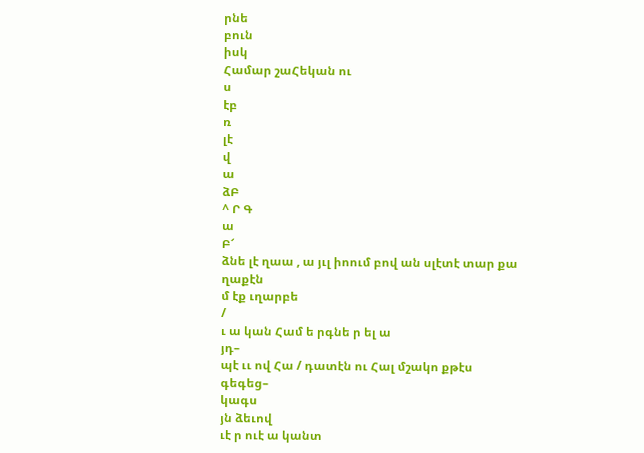րնե
բուն
իսկ
Համար շաՀեկան ու
ս
էբ
ռ
լէ
վ
ա
ձԲ
^ Ր Գ
ա
Բ՜
ձնե լէ ղաա , ա յւլ իոում բով ան սլէտէ տար քա
ղաքէն
մ էք ւղարբե
/
ւ ա կան Համ ե րգնե ր ել ա
յդ–
պէ ււ ով Հա / դատէն ու Հալ մշակո քթէս
գեգեց–
կագս
յն ձեւով
ւէ ր ուէ ա կանտ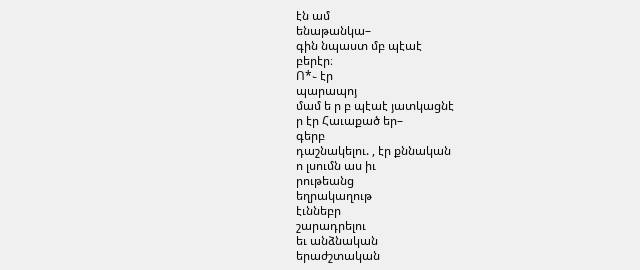էն ամ
ենաթանկա–
գին նպաստ մբ պէաէ
բերէր։
Ո*֊ էր
պարապոյ
մամ ե ր բ պէաէ յատկացնէ
ր էր Հաւաքած եր–
գերբ
դաշնակելու. , էր քննական
ո լսումն աս իւ
րութեանց
եղրակաղութ
էւննեբր
շարադրելու
եւ անձնական
երաժշտական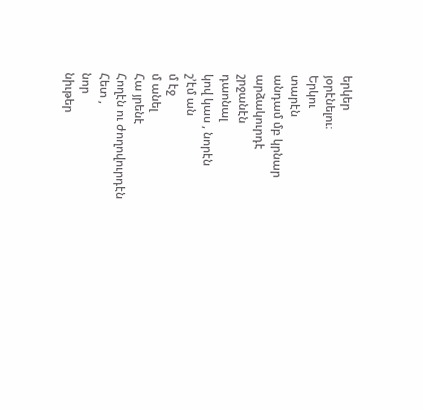երկեր
յօրէնելու։
Երկու
տարէն
անդամ մբ կրնար
արձակուրդէ
շրջանէն
դաոնալ
կով կաս , նորէն
շ՚էմ ան
մ էջ
մ անել
Հա յրենէ
Հողէն ու ժողովուրդէն
Հետ ,
նոր
նիւթեր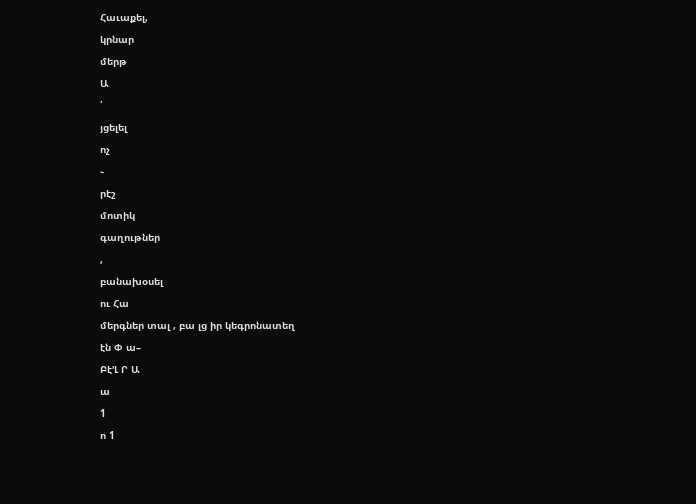Հաւաքել,
կրնար
մերթ
Ա
՛
յցելել
ոչ
֊
րէշ
մոտիկ
գաղութներ
,
բանախօսել
ու Հա
մերգներ տալ , բա լց իր կեգրոնատեղ
էն Փ ա–
Բէ՚Լ Ր Ա
ա
1
ո 1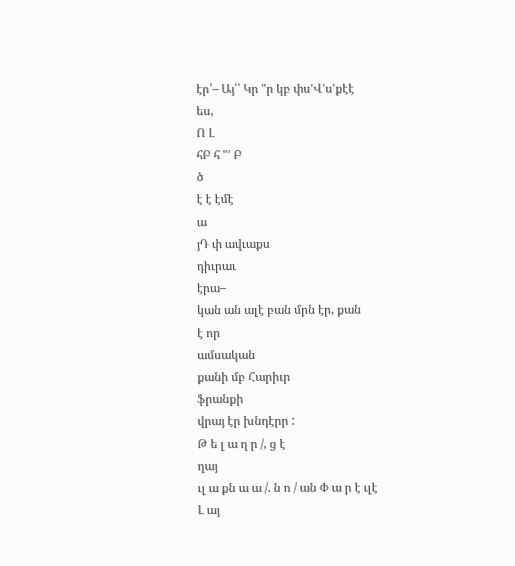էր՛– Այ՛՛ Կր "ր կբ փս՚Վ՚ս՚քէէ
ես,
Ո Լ
հԲ հ "՚ Բ
ծ
է է էմէ
ա
յԴ փ ավւաքս
դիւրաւ
էրա–
կան ան ալէ բան մրն էր, քան
է որ
ամսական
քանի մբ Հարիւր
ֆրանքի
վրայ էր խնդէրր :
Թ ե լ ա ղ ր /, ց է
ղայ
ւլ ա քն ա ա /. ն ո / ան Փ ա ր է ւլէ
Լ այ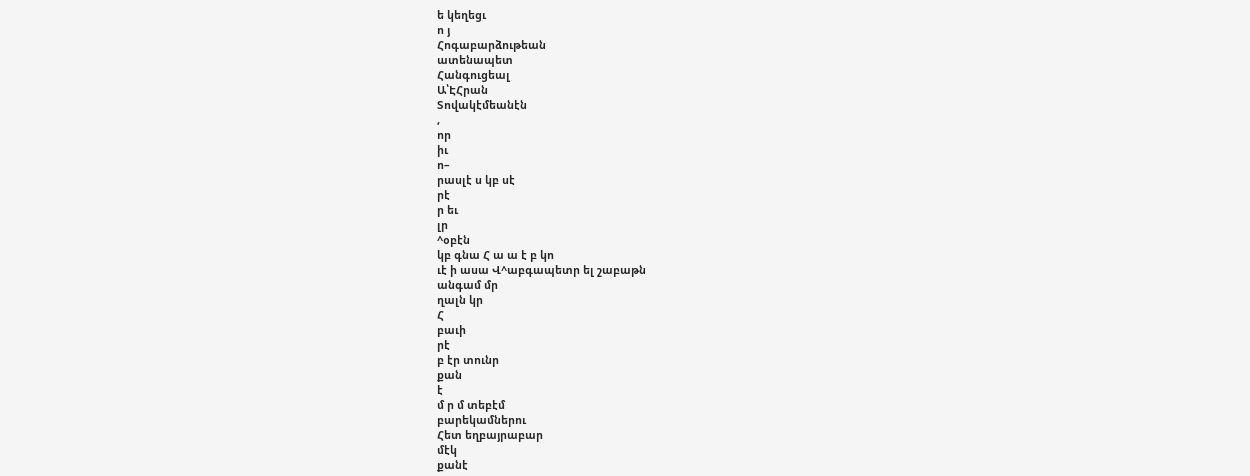ե կեղեցւ
ո յ
Հոգաբարձութեան
ատենապետ
Հանգուցեալ
Ա՝ԷՀրան
Տովակէմեանէն
,
որ
իւ
ո–
րասլէ ս կբ սէ
րէ
ր եւ
լր
^օբէն
կբ գնա Հ ա ա է բ կո
ւէ ի ասա Վ^աբգապետր ել շաբաթն
անգամ մր
ղալն կր
Հ
բաւի
րէ
բ էր տունր
քան
է
մ ր մ տեբէմ
բարեկամներու
Հետ եղբայրաբար
մէկ
քանէ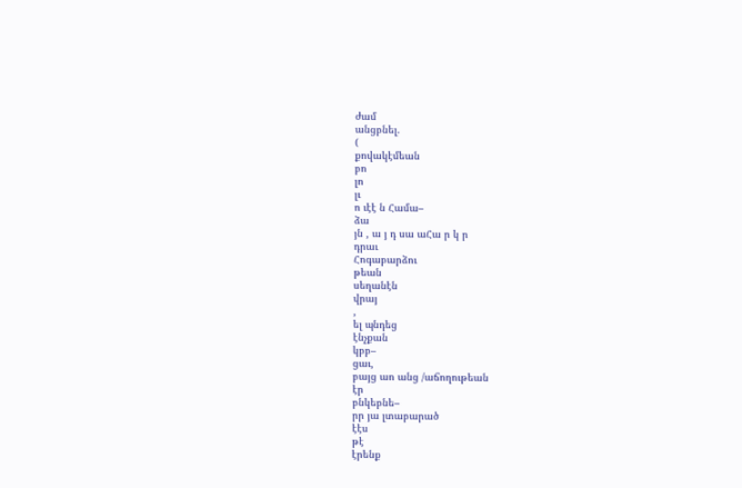ժամ
անցբնել.
(
քովակէմեան
բո
լո
լւ
ո ւէէ ն Համա–
ձա
յն , ա յ դ սա աՀա ր կ ր
դրաւ
Հոգաբարձու
թեան
սեղանէն
վրայ
,
ել պնդեց
էնչքան
կբբ–
ցաւ,
բայց աո անց /աճողութեան
էր
բնկեբնե–
րր յա լտաբարած
էէս
թէ
էրենք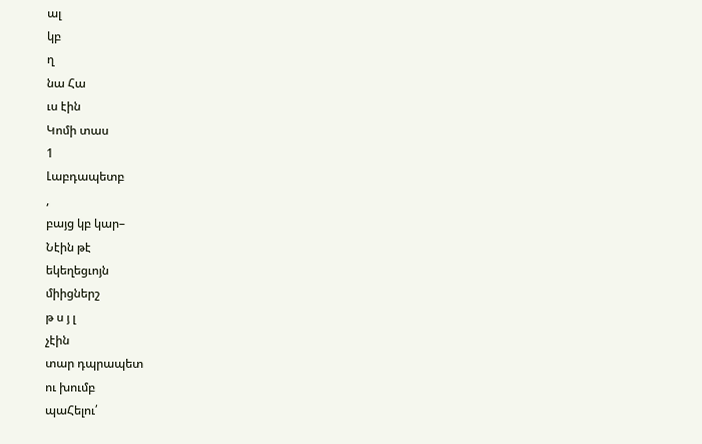ալ
կբ
ղ
նա Հա
ւս էին
Կոմի տաս
1
Լաբդապետբ
,
բայց կբ կար–
Նէին թէ
եկեղեցւոյն
միիցներշ
թ ս յ լ
չէին
տար դպրապետ
ու խումբ
պաՀելու՛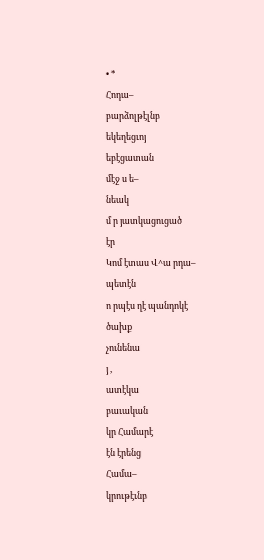• *
Հոդա–
բարձոլթէլնբ
եկեղեցւոյ
եբէցատան
մէջ ս ե–
նեակ
մ ր յատկացուցած
էր
Կոմ էտաս Վ^ա րդա–
պետէն
ո րպէս ղէ պանդոկէ
ծախք
չունենա
յ ,
ատէկա
բաւական
կր Համարէ
էն էրենց
Համա–
կրութէւնբ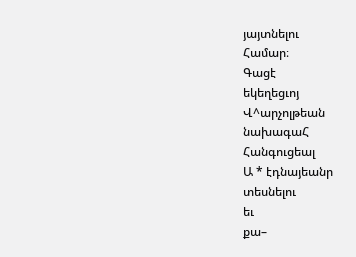յայտնելու
Համար։
Գացէ
եկեղեցւոյ
Վ^արչոլթեան
նախագաՀ
Հանգուցեալ
Ա * էդնայեանր
տեսնելու
եւ
քա–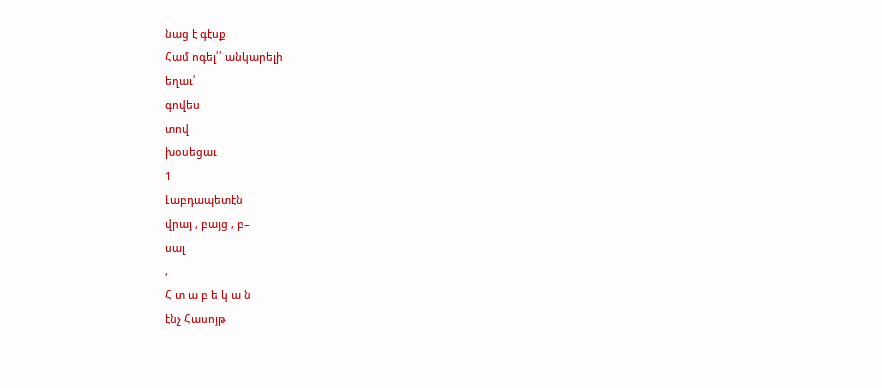նաց է գէսք
Համ ոգել՛՛ անկարելի
եղաւ՛
գովես
տով
խօսեցաւ
1
Լաբդապետէն
վրայ , բայց , բ–
սալ
,
Հ տ ա բ ե կ ա ն
էնչ Հասոյթ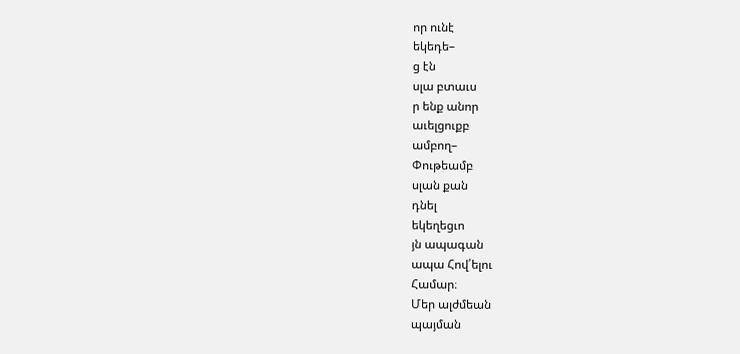որ ունէ
եկեդե–
ց էն
սլա բտաւս
ր ենք անոր
աւելցուքբ
ամբող–
Փութեամբ
սլան քան
դնել
եկեղեցւո
յն ապագան
ապա Հով՛ելու
Համար։
Մեր ալժմեան
պայման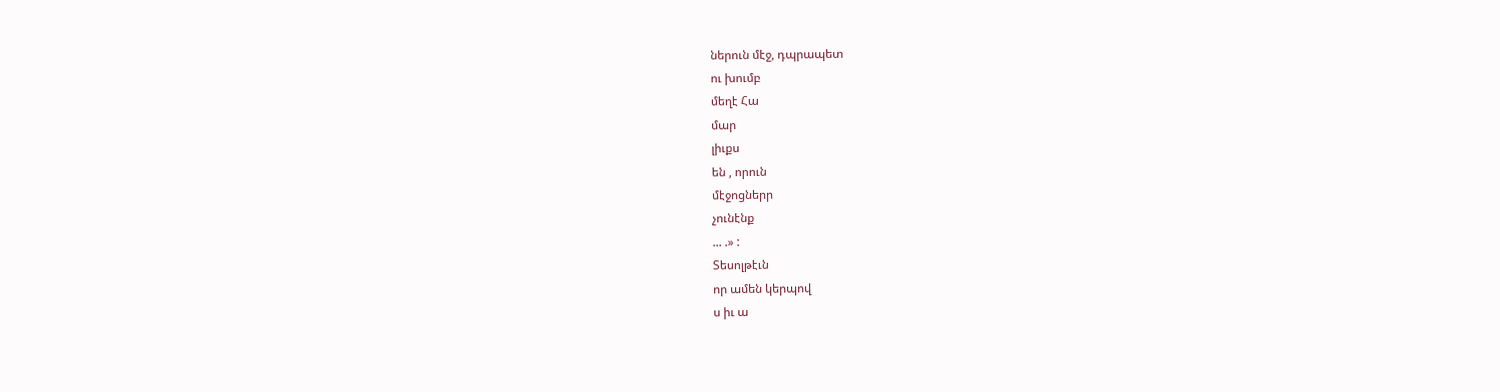ներուն մէջ, դպրապետ
ու խումբ
մեղէ Հա
մար
լիւքս
են , որուն
մէջոցներր
չունէնք
... .» :
Տեսոլթէւն
որ ամեն կերպով
ս իւ ա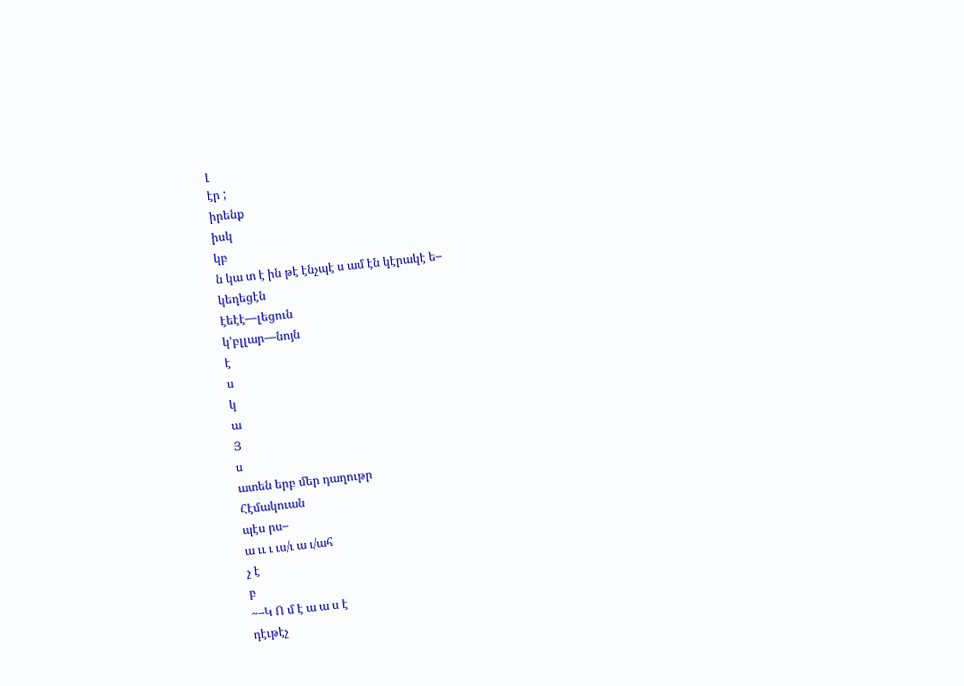լ
էր ;
իրենք
իսկ
կբ
ն կա տ է ին թէ էնչպէ ս ամ էն կէրակէ ե–
կեղեցէն
էեէէ—լեցուն
կ՚բլլար—նոյն
է
ս
կ
ա
Յ
ս
ատեն երբ մեր դաղութր
Հէմակուան
պէս րս–
ա ււ ւ ւս/ւ ա ւ/ահ
չ է
բ
~–Կ Ո մ է ա ա ս է
դէւթէչ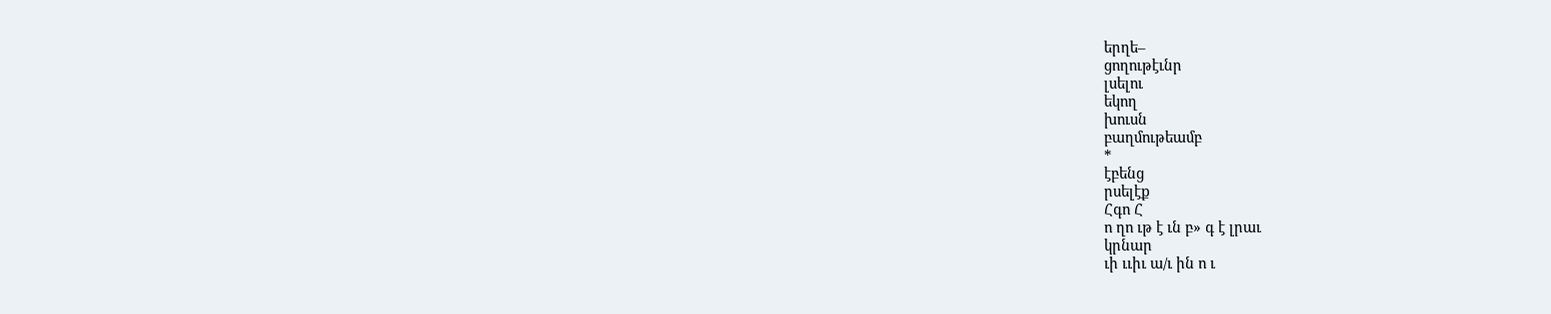երղե–
ցողութէւնր
լսելու
եկող
խուսն
բաղմութեամբ
*
էբենց
րսելէք
Հգո Հ
ո ղո ւթ է ւն բ» գ է լրաւ
կրնար
ւի ււիւ ա/ւ ին ո ւ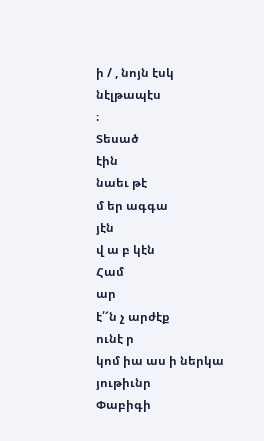ի / , նոյն էսկ
նէլթապէս
։
Տեսած
էին
նաեւ թէ
մ եր ագգա
յէն
վ ա բ կէն
Համ
ար
է՛՜ն չ արժէք
ունէ ր
կոմ իա աս ի ներկա
յութիւնր
Փաբիգի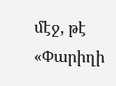մէջ, թէ «Փարիղի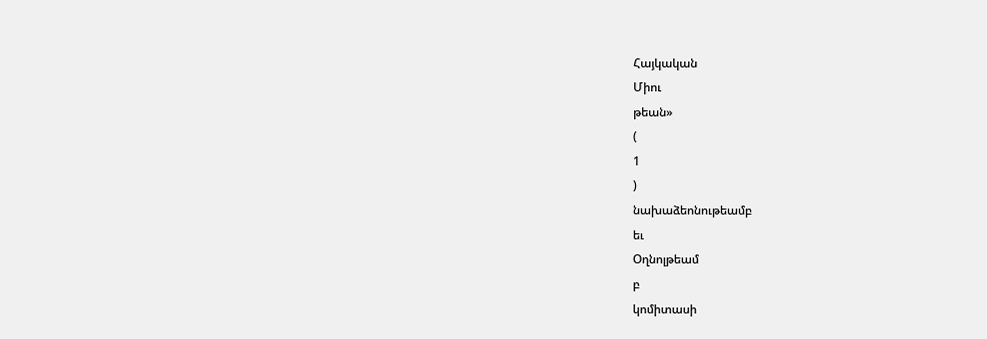Հայկական
Միու
թեան»
(
1
)
նախաձեոնութեամբ
եւ
Օղնոլթեամ
բ
կոմիտասի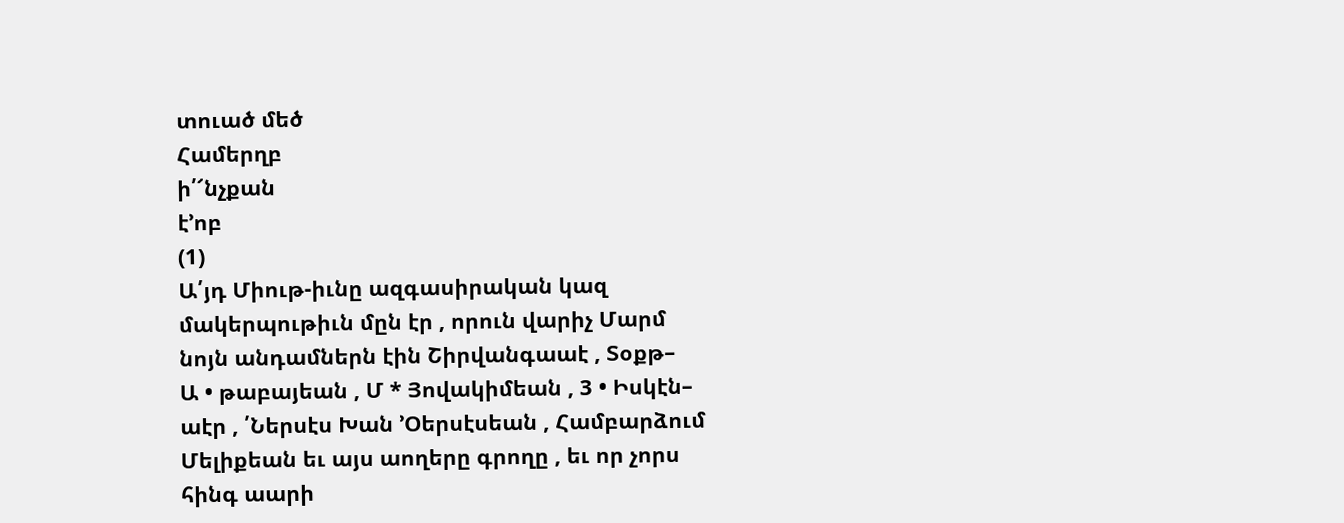տուած մեծ
Համերղբ
ի՛՜նչքան
է՚ոբ
(1)
Ա՛յդ Միութ-իւնը ազգասիրական կազ
մակերպութիւն մըն էր , որուն վարիչ Մարմ
նոյն անդամներն էին Շիրվանգաաէ , Տօքթ–
Ա • թաբայեան , Մ * Յովակիմեան , 3 • Իսկէն–
աէր , ՛Ներսէս Խան ՚Օերսէսեան , Համբարձում
Մելիքեան եւ այս աողերը գրողը , եւ որ չորս
հինգ աարի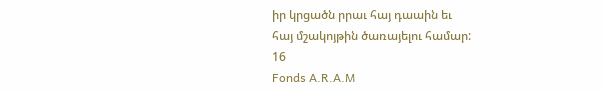իր կրցածն րրաւ հայ դաաին եւ
հայ մշակոյթին ծառայելու համար:
16
Fonds A.R.A.M